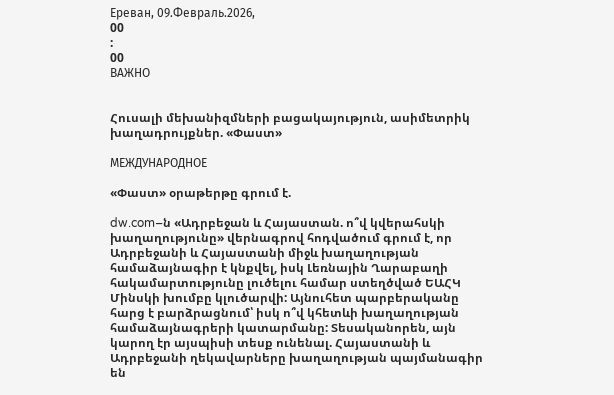Ереван, 09.Февраль.2026,
00
:
00
ВАЖНО


Հուսալի մեխանիզմների բացակայություն, ասիմետրիկ խաղադրույքներ. «Փաստ»

МЕЖДУНАРОДНОЕ

«Փաստ» օրաթերթը գրում է.

dw.com–ն «Ադրբեջան և Հայաստան. ո՞վ կվերահսկի խաղաղությունը» վերնագրով հոդվածում գրում է, որ Ադրբեջանի և Հայաստանի միջև խաղաղության համաձայնագիր է կնքվել, իսկ Լեռնային Ղարաբաղի հակամարտությունը լուծելու համար ստեղծված ԵԱՀԿ Մինսկի խումբը կլուծարվի: Այնուհետ պարբերականը հարց է բարձրացնում՝ իսկ ո՞վ կհետևի խաղաղության համաձայնագրերի կատարմանը: Տեսականորեն, այն կարող էր այսպիսի տեսք ունենալ. Հայաստանի և Ադրբեջանի ղեկավարները խաղաղության պայմանագիր են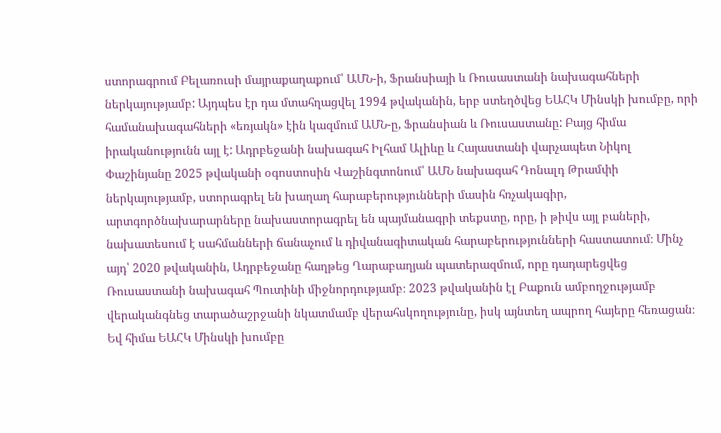ստորագրում Բելառուսի մայրաքաղաքում՝ ԱՄՆ-ի, Ֆրանսիայի և Ռուսաստանի նախագահների ներկայությամբ: Այդպես էր դա մտահղացվել 1994 թվականին, երբ ստեղծվեց ԵԱՀԿ Մինսկի խումբը, որի համանախագահների «եռյակն» էին կազմում ԱՄՆ-ը, Ֆրանսիան և Ռուսաստանը: Բայց հիմա իրականությունն այլ է: Ադրբեջանի նախագահ Իլհամ Ալիևը և Հայաստանի վարչապետ Նիկոլ Փաշինյանը 2025 թվականի օգոստոսին Վաշինգտոնում՝ ԱՄՆ նախագահ Դոնալդ Թրամփի ներկայությամբ, ստորագրել են խաղաղ հարաբերությունների մասին հռչակագիր, արտգործնախարարները նախաստորագրել են պայմանագրի տեքստը, որը, ի թիվս այլ բաների, նախատեսում է սահմանների ճանաչում և դիվանագիտական հարաբերությունների հաստատում։ Մինչ այդ՝ 2020 թվականին, Ադրբեջանը հաղթեց Ղարաբաղյան պատերազմում, որը դադարեցվեց Ռուսաստանի նախագահ Պուտինի միջնորդությամբ։ 2023 թվականին էլ Բաքուն ամբողջությամբ վերականգնեց տարածաշրջանի նկատմամբ վերահսկողությունը, իսկ այնտեղ ապրող հայերը հեռացան։ Եվ հիմա ԵԱՀԿ Մինսկի խումբը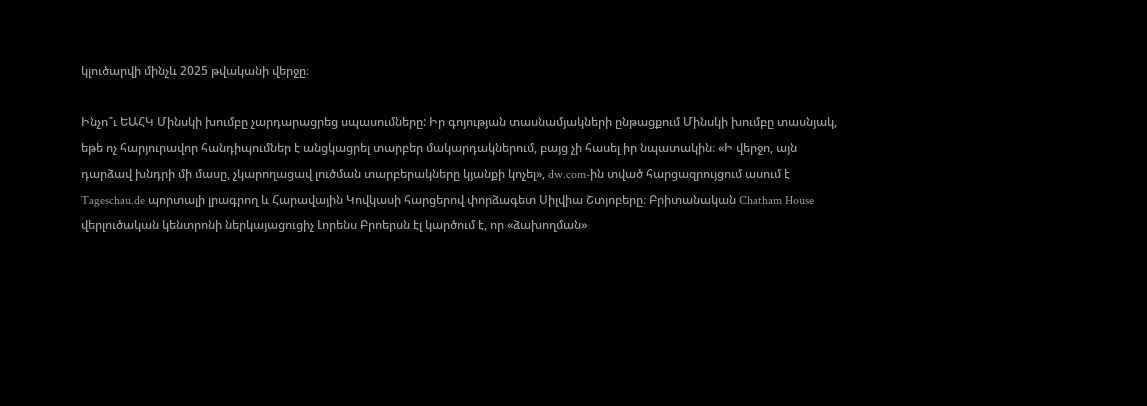կլուծարվի մինչև 2025 թվականի վերջը։

Ինչո՞ւ ԵԱՀԿ Մինսկի խումբը չարդարացրեց սպասումները: Իր գոյության տասնամյակների ընթացքում Մինսկի խումբը տասնյակ, եթե ոչ հարյուրավոր հանդիպումներ է անցկացրել տարբեր մակարդակներում, բայց չի հասել իր նպատակին։ «Ի վերջո, այն դարձավ խնդրի մի մասը, չկարողացավ լուծման տարբերակները կյանքի կոչել», dw.com-ին տված հարցազրույցում ասում է Tageschau.de պորտալի լրագրող և Հարավային Կովկասի հարցերով փորձագետ Սիլվիա Շտյոբերը։ Բրիտանական Chatham House վերլուծական կենտրոնի ներկայացուցիչ Լորենս Բրոերսն էլ կարծում է, որ «ձախողման»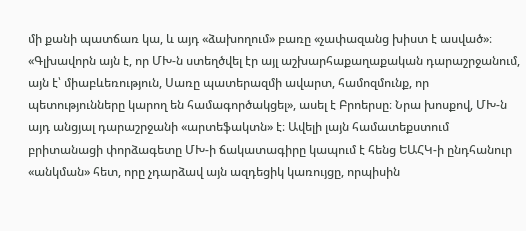մի քանի պատճառ կա, և այդ «ձախողում» բառը «չափազանց խիստ է ասված»։ «Գլխավորն այն է, որ ՄԽ-ն ստեղծվել էր այլ աշխարհաքաղաքական դարաշրջանում, այն է՝ միաբևեռություն, Սառը պատերազմի ավարտ, համոզմունք, որ պետությունները կարող են համագործակցել», ասել է Բրոերսը։ Նրա խոսքով, ՄԽ-ն այդ անցյալ դարաշրջանի «արտեֆակտն» է։ Ավելի լայն համատեքստում բրիտանացի փորձագետը ՄԽ-ի ճակատագիրը կապում է հենց ԵԱՀԿ-ի ընդհանուր «անկման» հետ, որը չդարձավ այն ազդեցիկ կառույցը, որպիսին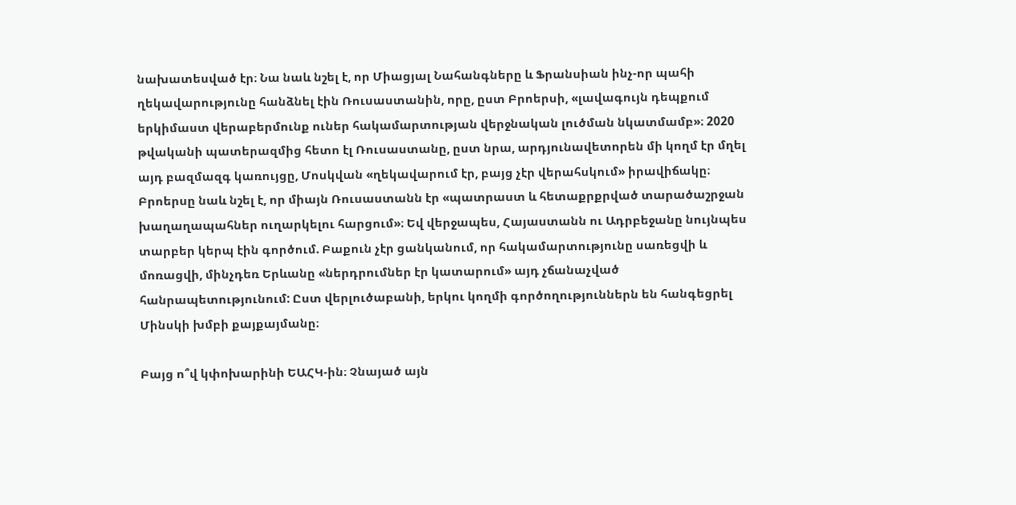նախատեսված էր։ Նա նաև նշել է, որ Միացյալ Նահանգները և Ֆրանսիան ինչ-որ պահի ղեկավարությունը հանձնել էին Ռուսաստանին, որը, ըստ Բրոերսի, «լավագույն դեպքում երկիմաստ վերաբերմունք ուներ հակամարտության վերջնական լուծման նկատմամբ»։ 2020 թվականի պատերազմից հետո էլ Ռուսաստանը, ըստ նրա, արդյունավետորեն մի կողմ էր մղել այդ բազմազգ կառույցը, Մոսկվան «ղեկավարում էր, բայց չէր վերահսկում» իրավիճակը։ Բրոերսը նաև նշել է, որ միայն Ռուսաստանն էր «պատրաստ և հետաքրքրված տարածաշրջան խաղաղապահներ ուղարկելու հարցում»։ Եվ վերջապես, Հայաստանն ու Ադրբեջանը նույնպես տարբեր կերպ էին գործում. Բաքուն չէր ցանկանում, որ հակամարտությունը սառեցվի և մոռացվի, մինչդեռ Երևանը «ներդրումներ էր կատարում» այդ չճանաչված հանրապետությունում: Ըստ վերլուծաբանի, երկու կողմի գործողություններն են հանգեցրել Մինսկի խմբի քայքայմանը։

Բայց ո՞վ կփոխարինի ԵԱՀԿ-ին։ Չնայած այն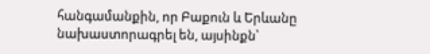հանգամանքին, որ Բաքուն և Երևանը նախաստորագրել են, այսինքն՝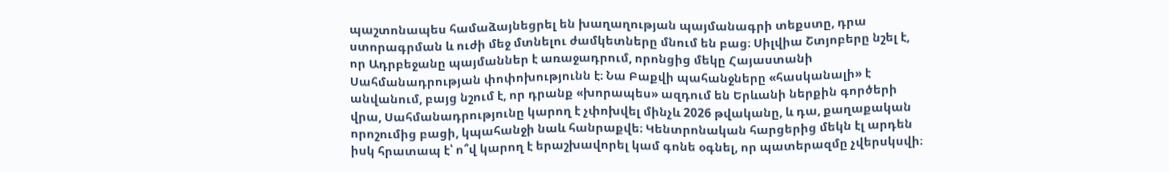պաշտոնապես համաձայնեցրել են խաղաղության պայմանագրի տեքստը, դրա ստորագրման և ուժի մեջ մտնելու ժամկետները մնում են բաց։ Սիլվիա Շտյոբերը նշել է, որ Ադրբեջանը պայմաններ է առաջադրում, որոնցից մեկը Հայաստանի Սահմանադրության փոփոխությունն է։ Նա Բաքվի պահանջները «հասկանալի» է անվանում, բայց նշում է, որ դրանք «խորապես» ազդում են Երևանի ներքին գործերի վրա, Սահմանադրությունը կարող է չփոխվել մինչև 2026 թվականը, և դա, քաղաքական որոշումից բացի, կպահանջի նաև հանրաքվե։ Կենտրոնական հարցերից մեկն էլ արդեն իսկ հրատապ է՝ ո՞վ կարող է երաշխավորել կամ գոնե օգնել, որ պատերազմը չվերսկսվի։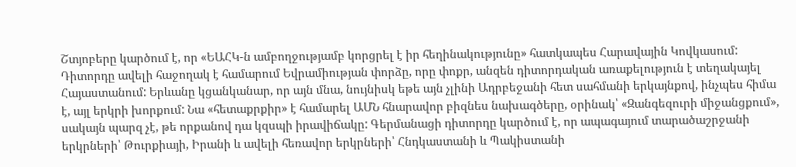Շտյոբերը կարծում է, որ «ԵԱՀԿ-ն ամբողջությամբ կորցրել է իր հեղինակությունը» հատկապես Հարավային Կովկասում: Դիտորդը ավելի հաջողակ է համարում Եվրամիության փորձը, որը փոքր, անզեն դիտորդական առաքելություն է տեղակայել Հայաստանում: Երևանը կցանկանար, որ այն մնա, նույնիսկ եթե այն չլինի Ադրբեջանի հետ սահմանի երկայնքով, ինչպես հիմա է, այլ երկրի խորքում: Նա «հետաքրքիր» է համարել ԱՄՆ հնարավոր բիզնես նախագծերը, օրինակ՝ «Զանգեզուրի միջանցքում», սակայն պարզ չէ, թե որքանով դա կզսպի իրավիճակը: Գերմանացի դիտորդը կարծում է, որ ապագայում տարածաշրջանի երկրների՝ Թուրքիայի, Իրանի և ավելի հեռավոր երկրների՝ Հնդկաստանի և Պակիստանի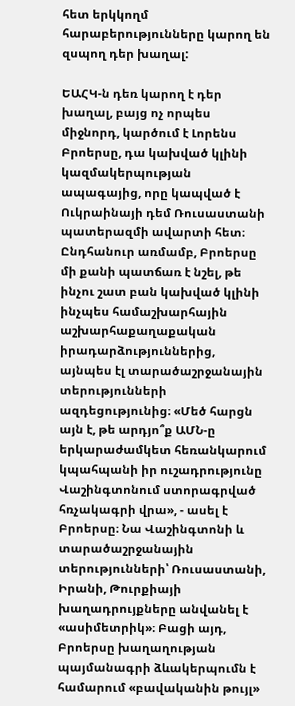հետ երկկողմ հարաբերությունները կարող են զսպող դեր խաղալ:

ԵԱՀԿ-ն դեռ կարող է դեր խաղալ, բայց ոչ որպես միջնորդ, կարծում է Լորենս Բրոերսը, դա կախված կլինի կազմակերպության ապագայից, որը կապված է Ուկրաինայի դեմ Ռուսաստանի պատերազմի ավարտի հետ։ Ընդհանուր առմամբ, Բրոերսը մի քանի պատճառ է նշել, թե ինչու շատ բան կախված կլինի ինչպես համաշխարհային աշխարհաքաղաքական իրադարձություններից, այնպես էլ տարածաշրջանային տերությունների ազդեցությունից։ «Մեծ հարցն այն է, թե արդյո՞ք ԱՄՆ-ը երկարաժամկետ հեռանկարում կպահպանի իր ուշադրությունը Վաշինգտոնում ստորագրված հռչակագրի վրա», - ասել է Բրոերսը։ Նա Վաշինգտոնի և տարածաշրջանային տերությունների՝ Ռուսաստանի, Իրանի, Թուրքիայի խաղադրույքները անվանել է «ասիմետրիկ»։ Բացի այդ, Բրոերսը խաղաղության պայմանագրի ձևակերպումն է համարում «բավականին թույլ»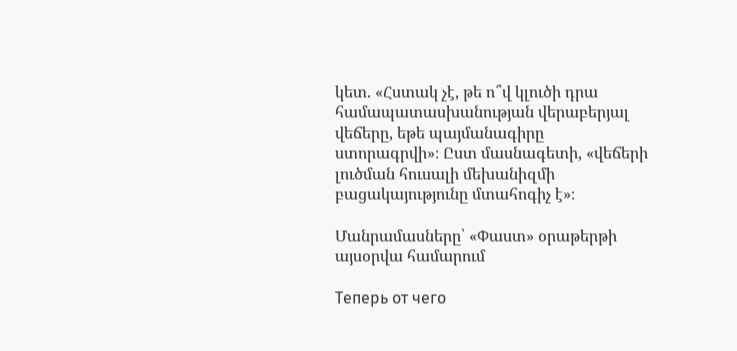կետ. «Հստակ չէ, թե ո՞վ կլուծի դրա համապատասխանության վերաբերյալ վեճերը, եթե պայմանագիրը ստորագրվի»։ Ըստ մասնագետի, «վեճերի լուծման հուսալի մեխանիզմի բացակայությունը մտահոգիչ է»։

Մանրամասները՝ «Փաստ» օրաթերթի այսօրվա համարում

Теперь от чего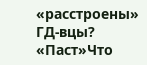«расстроены» ГД-вцы? «Паст»Что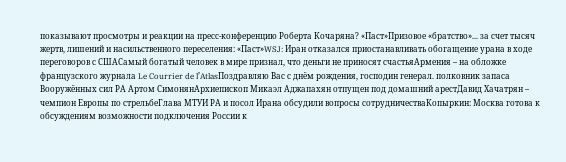показывают просмотры и реакции на пресс-конференцию Роберта Кочаряна? «Паст»Призовое «братство»... за счет тысяч жертв, лишений и насильственного переселения: «Паст»WSJ: Иран отказался приостанавливать обогащение урана в ходе переговоров с СШАСамый богатый человек в мире признал, что деньги не приносят счастьяАрмения – на обложке французского журнала Le Courrier de l’AtlasПоздравляю Вас с днём рождения, господин генерал. полковник запаса Вооружённых сил РА Артом СимонянАрхиепископ Микаэл Аджапахян отпущен под домашний арестДавид Хачатрян – чемпион Европы по стрельбеГлава МТУИ РА и посол Ирана обсудили вопросы сотрудничестваКопыркин: Москва готова к обсуждениям возможности подключения России к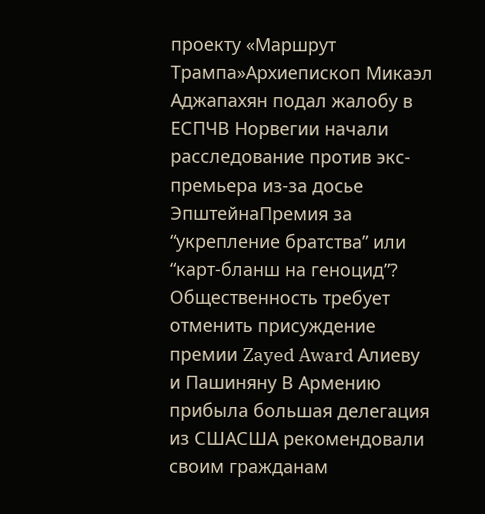проекту «Маршрут Трампа»Архиепископ Микаэл Аджапахян подал жалобу в ЕСПЧВ Норвегии начали расследование против экс-премьера из-за досье ЭпштейнаПремия за “укрепление братства” или “карт-бланш на геноцид”? Общественность требует отменить присуждение премии Zayed Award Алиеву и Пашиняну В Армению прибыла большая делегация из СШАСША рекомендовали своим гражданам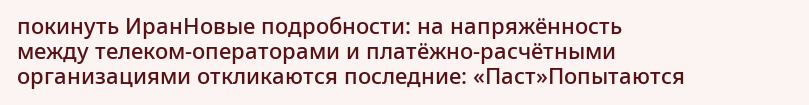покинуть ИранНовые подробности: на напряжённость между телеком-операторами и платёжно-расчётными организациями откликаются последние: «Паст»Попытаются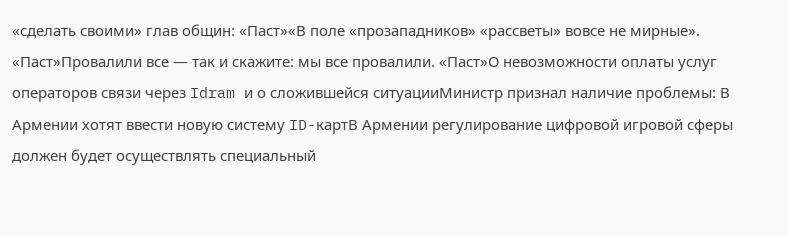«сделать своими» глав общин։ «Паст»«В поле «прозападников» «рассветы» вовсе не мирные». «Паст»Провалили все — так и скажите: мы все провалили. «Паст»О невозможности оплаты услуг операторов связи через Idram и о сложившейся ситуацииМинистр признал наличие проблемы: В Армении хотят ввести новую систему ID-картВ Армении регулирование цифровой игровой сферы должен будет осуществлять специальный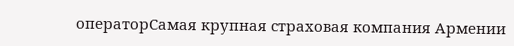операторСамая крупная страховая компания Армении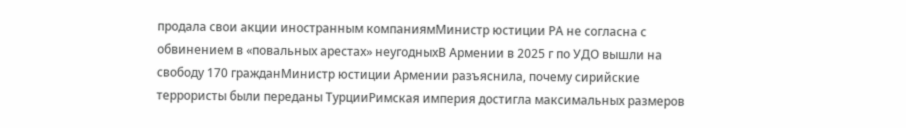продала свои акции иностранным компаниямМинистр юстиции РА не согласна с обвинением в «повальных арестах» неугодныхВ Армении в 2025 г по УДО вышли на свободу 170 гражданМинистр юстиции Армении разъяснила, почему сирийские террористы были переданы ТурцииРимская империя достигла максимальных размеров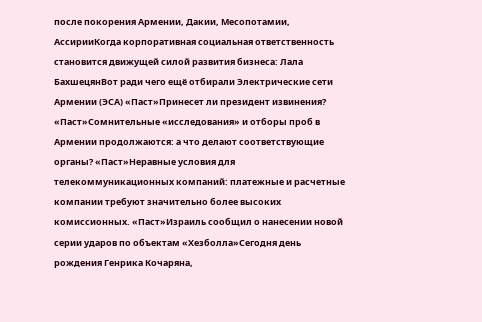после покорения Армении, Дакии, Месопотамии, АссирииКогда корпоративная социальная ответственность становится движущей силой развития бизнеса: Лала БахшецянВот ради чего ещё отбирали Электрические сети Армении (ЭСА) «Паст»Принесет ли президент извинения? «Паст»Сомнительные «исследования» и отборы проб в Армении продолжаются: а что делают соответствующие органы? «Паст»Неравные условия для телекоммуникационных компаний: платежные и расчетные компании требуют значительно более высоких комиссионных. «Паст»Израиль сообщил о нанесении новой серии ударов по объектам «Хезболла»Сегодня день рождения Генрика Кочаряна,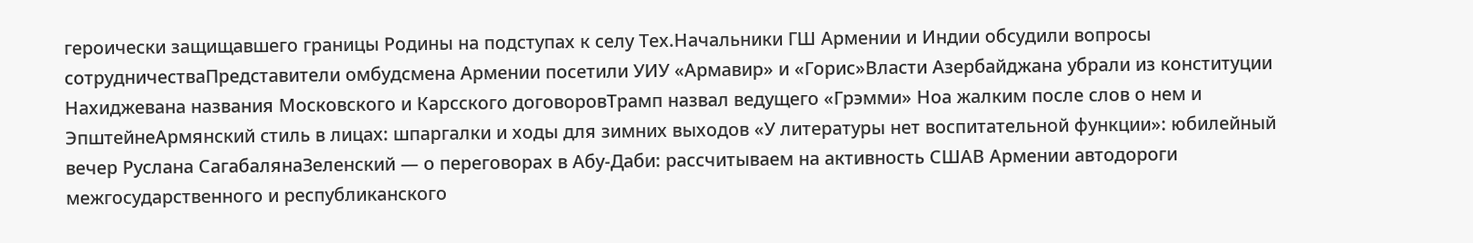героически защищавшего границы Родины на подступах к селу Тех.Начальники ГШ Армении и Индии обсудили вопросы сотрудничестваПредставители омбудсмена Армении посетили УИУ «Армавир» и «Горис»Власти Азербайджана убрали из конституции Нахиджевана названия Московского и Карсского договоровТрамп назвал ведущего «Грэмми» Ноа жалким после слов о нем и ЭпштейнеАрмянский стиль в лицах: шпаргалки и ходы для зимних выходов «У литературы нет воспитательной функции»: юбилейный вечер Руслана СагабалянаЗеленский — о переговорах в Абу-Даби: рассчитываем на активность СШАВ Армении автодороги межгосударственного и республиканского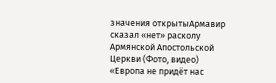значения открытыАрмавир сказал «нет» расколу Армянской Апостольской Церкви (Фото, видео) «Европа не придёт нас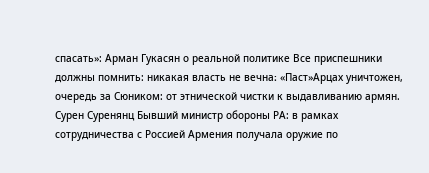спасать»: Арман Гукасян о реальной политике Все приспешники должны помнить: никакая власть не вечна։ «Паст»Арцах уничтожен, очередь за Сюником: от этнической чистки к выдавливанию армян. Сурен Суренянц Бывший министр обороны РА: в рамках сотрудничества с Россией Армения получала оружие по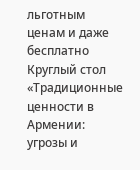льготным ценам и даже бесплатно Круглый стол «Традиционные ценности в Армении: угрозы и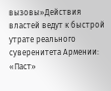вызовы»Действия властей ведут к быстрой утрате реального суверенитета Армении: «Паст»